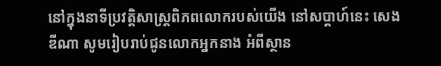នៅក្នុងនាទីប្រវត្តិសាស្រ្តពិភពលោករបស់យើង នៅសប្តាហ៍នេះ សេង ឌីណា សូមរៀបរាប់ជូនលោកអ្នកនាង អំពីស្ថាន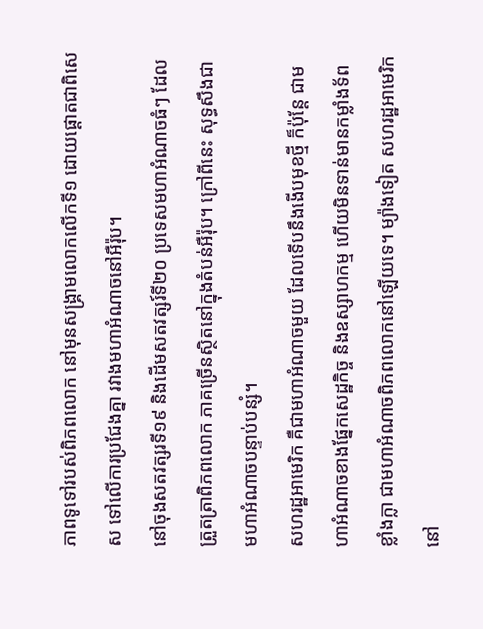ភាពទូទៅរបស់ពិភពលោក នៅមុនសង្រ្គាមលោកលើកទី១ ដោយផ្តោតជាពិសេស ទៅលើការប្រជែងគ្នា រវាងមហាអំណាចនៅអឺរ៉ុប។
នៅចុងសតវត្សរទី១៩ និងដើមសតវត្សរ៍ទី២០ ប្រទេសមហាអំណាចធំៗ ដែលត្រួតត្រាពិភពលោក ភាគច្រើនស្ថិតនៅក្នុងតំបន់អឺរ៉ុប។ ក្រៅពីនេះ សុទ្ធសឹងជាមហាអំណាចបន្ទាប់បន្សំ។
សហរដ្ឋអាមេរិក គឺជាមហាអំណាចមួយ ដែលទើបនឹងងើបមុខថ្មី ក៏ប៉ុន្តែ ជាមហាអំណាចខាងផ្នែកសេដ្ឋកិច្ច និងឧស្សាហកម្ម ហើយមិនទាន់មានកម្លាំងទ័ពខ្លាំងក្លា ជាមហាអំណាចពិភពលោកនៅឡើយទេ។ ម្យ៉ាងទៀត សហរដ្ឋអាមេរិកនៅ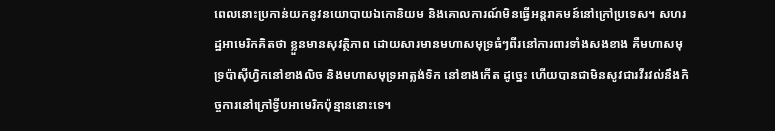ពេលនោះប្រកាន់យកនូវនយោបាយឯកោនិយម និងគោលការណ៍មិនធ្វើអន្តរាគមន៍នៅក្រៅប្រទេស។ សហរដ្ឋអាមេរិកគិតថា ខ្លួនមានសុវត្ថិភាព ដោយសារមានមហាសមុទ្រធំៗពីរនៅការពារទាំងសងខាង គឺមហាសមុទ្រប៉ាស៊ីហ្វិកនៅខាងលិច និងមហាសមុទ្រអាត្លង់ទិក នៅខាងកើត ដូច្នេះ ហើយបានជាមិនសូវជារវីរវល់នឹងកិច្ចការនៅក្រៅទ្វីបអាមេរិកប៉ុន្មាននោះទេ។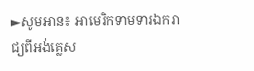►សូមអាន៖ អាមេរិកទាមទារឯករាជ្យពីអង់គ្លេស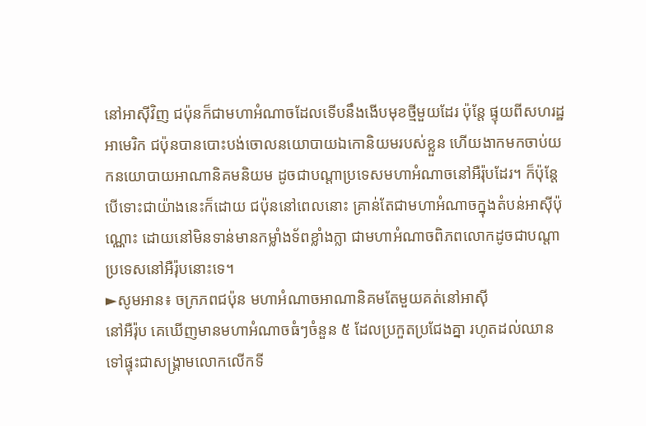នៅអាស៊ីវិញ ជប៉ុនក៏ជាមហាអំណាចដែលទើបនឹងងើបមុខថ្មីមួយដែរ ប៉ុន្តែ ផ្ទុយពីសហរដ្ឋអាមេរិក ជប៉ុនបានបោះបង់ចោលនយោបាយឯកោនិយមរបស់ខ្លួន ហើយងាកមកចាប់យកនយោបាយអាណានិគមនិយម ដូចជាបណ្តាប្រទេសមហាអំណាចនៅអឺរ៉ុបដែរ។ ក៏ប៉ុន្តែ បើទោះជាយ៉ាងនេះក៏ដោយ ជប៉ុននៅពេលនោះ គ្រាន់តែជាមហាអំណាចក្នុងតំបន់អាស៊ីប៉ុណ្ណោះ ដោយនៅមិនទាន់មានកម្លាំងទ័ពខ្លាំងក្លា ជាមហាអំណាចពិភពលោកដូចជាបណ្តាប្រទេសនៅអឺរ៉ុបនោះទេ។
►សូមអាន៖ ចក្រភពជប៉ុន មហាអំណាចអាណានិគមតែមួយគត់នៅអាស៊ី
នៅអឺរ៉ុប គេឃើញមានមហាអំណាចធំៗចំនួន ៥ ដែលប្រកួតប្រជែងគ្នា រហូតដល់ឈានទៅផ្ទុះជាសង្រ្គាមលោកលើកទី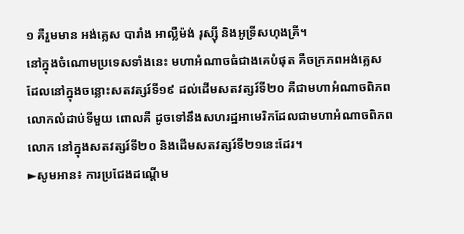១ គឺរួមមាន អង់គ្លេស បារាំង អាល្លឺម៉ង់ រុស្ស៊ី និងអូទ្រីសហុងគ្រី។
នៅក្នុងចំណោមប្រទេសទាំងនេះ មហាអំណាចធំជាងគេបំផុត គឺចក្រភពអង់គ្លេស ដែលនៅក្នុងចន្លោះសតវត្សរ៍ទី១៩ ដល់ដើមសតវត្សរ៍ទី២០ គឺជាមហាអំណាចពិភពលោកលំដាប់ទីមួយ ពោលគឺ ដូចទៅនឹងសហរដ្ឋអាមេរិកដែលជាមហាអំណាចពិភពលោក នៅក្នុងសតវត្សរ៍ទី២០ និងដើមសតវត្សរ៍ទី២១នេះដែរ។
►សូមអាន៖ ការប្រជែងដណ្តើម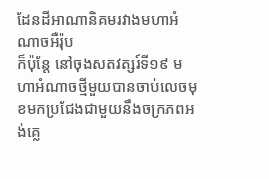ដែនដីអាណានិគមរវាងមហាអំណាចអឺរ៉ុប
ក៏ប៉ុន្តែ នៅចុងសតវត្សរ៍ទី១៩ មហាអំណាចថ្មីមួយបានចាប់លេចមុខមកប្រជែងជាមួយនឹងចក្រភពអង់គ្លេ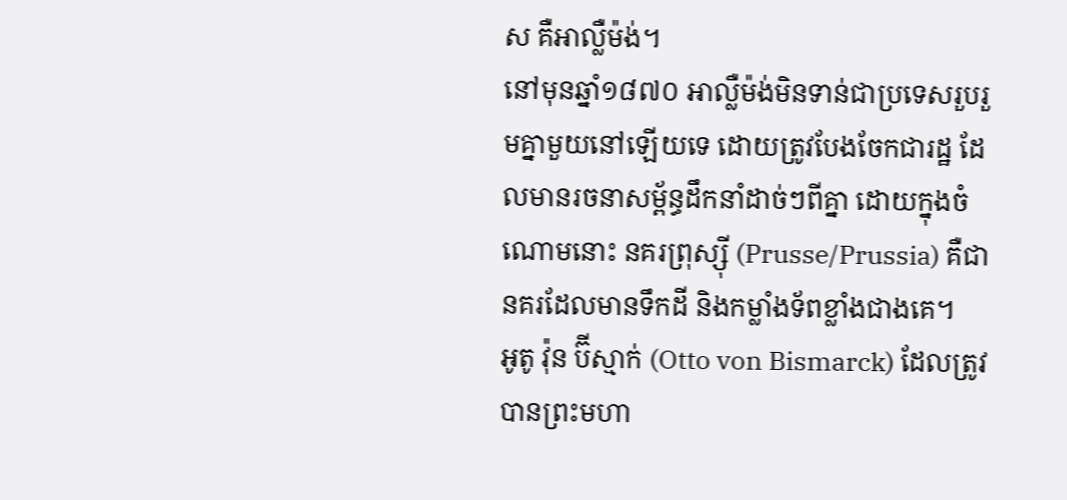ស គឺអាល្លឺម៉ង់។
នៅមុនឆ្នាំ១៨៧០ អាល្លឺម៉ង់មិនទាន់ជាប្រទេសរួបរួមគ្នាមួយនៅឡើយទេ ដោយត្រូវបែងចែកជារដ្ឋ ដែលមានរចនាសម្ព័ន្ធដឹកនាំដាច់ៗពីគ្នា ដោយក្នុងចំណោមនោះ នគរព្រុស្ស៊ី (Prusse/Prussia) គឺជានគរដែលមានទឹកដី និងកម្លាំងទ័ពខ្លាំងជាងគេ។
អូតូ វ៉ុន ប៊ីស្មាក់ (Otto von Bismarck) ដែលត្រូវបានព្រះមហា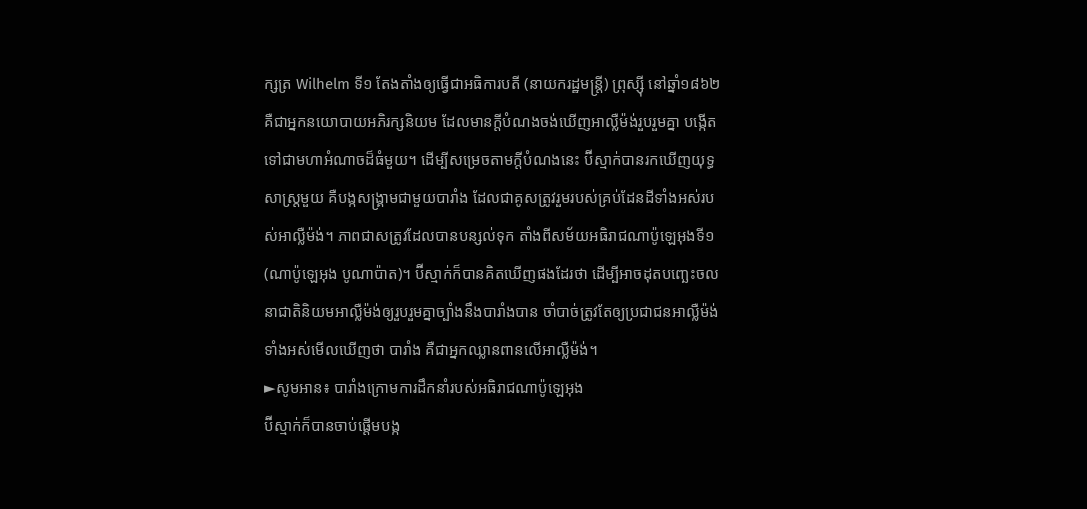ក្សត្រ Wilhelm ទី១ តែងតាំងឲ្យធ្វើជាអធិការបតី (នាយករដ្ឋមន្រ្តី) ព្រុស្ស៊ី នៅឆ្នាំ១៨៦២ គឺជាអ្នកនយោបាយអភិរក្សនិយម ដែលមានក្តីបំណងចង់ឃើញអាល្លឺម៉ង់រួបរួមគ្នា បង្កើតទៅជាមហាអំណាចដ៏ធំមួយ។ ដើម្បីសម្រេចតាមក្តីបំណងនេះ ប៊ីស្មាក់បានរកឃើញយុទ្ធសាស្រ្តមួយ គឺបង្កសង្រ្គាមជាមួយបារាំង ដែលជាគូសត្រូវរួមរបស់គ្រប់ដែនដីទាំងអស់របស់អាល្លឺម៉ង់។ ភាពជាសត្រូវដែលបានបន្សល់ទុក តាំងពីសម័យអធិរាជណាប៉ូឡេអុងទី១ (ណាប៉ូឡេអុង បូណាប៉ាត)។ ប៊ីស្មាក់ក៏បានគិតឃើញផងដែរថា ដើម្បីអាចដុតបញ្ឆេះចលនាជាតិនិយមអាល្លឺម៉ង់ឲ្យរួបរួមគ្នាច្បាំងនឹងបារាំងបាន ចាំបាច់ត្រូវតែឲ្យប្រជាជនអាល្លឺម៉ង់ទាំងអស់មើលឃើញថា បារាំង គឺជាអ្នកឈ្លានពានលើអាល្លឺម៉ង់។
►សូមអាន៖ បារាំងក្រោមការដឹកនាំរបស់អធិរាជណាប៉ូឡេអុង
ប៊ីស្មាក់ក៏បានចាប់ផ្តើមបង្ក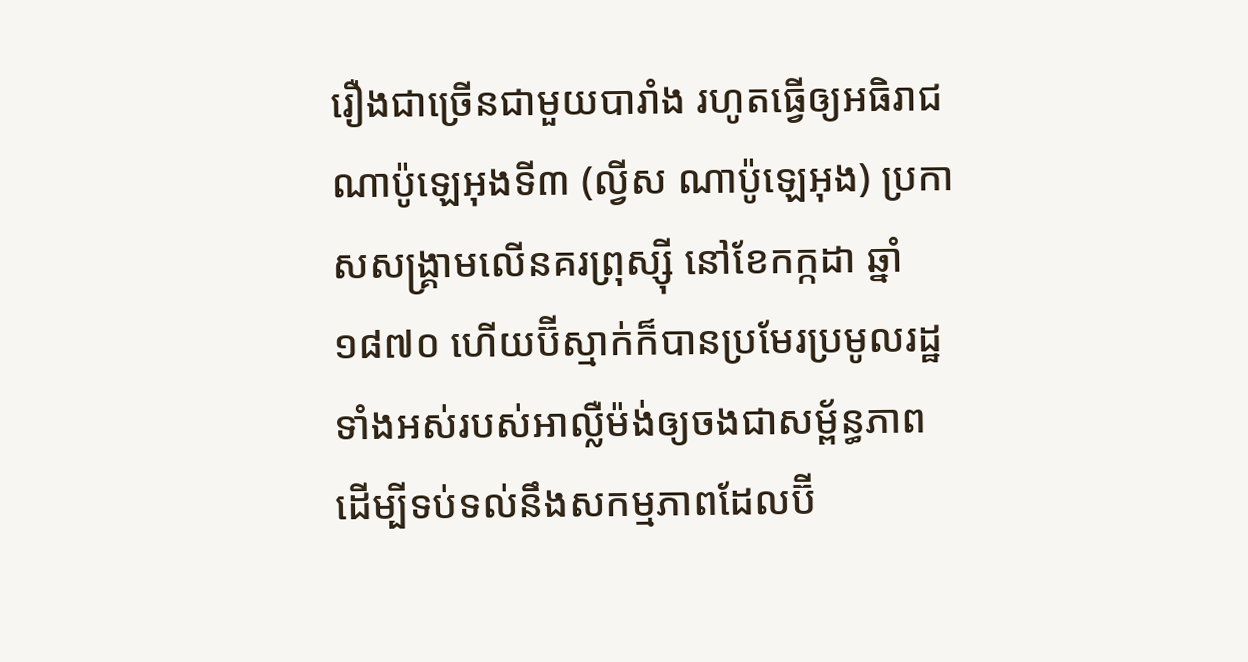រឿងជាច្រើនជាមួយបារាំង រហូតធ្វើឲ្យអធិរាជណាប៉ូឡេអុងទី៣ (ល្វីស ណាប៉ូឡេអុង) ប្រកាសសង្រ្គាមលើនគរព្រុស្ស៊ី នៅខែកក្កដា ឆ្នាំ១៨៧០ ហើយប៊ីស្មាក់ក៏បានប្រមែរប្រមូលរដ្ឋទាំងអស់របស់អាល្លឺម៉ង់ឲ្យចងជាសម្ព័ន្ធភាព ដើម្បីទប់ទល់នឹងសកម្មភាពដែលប៊ី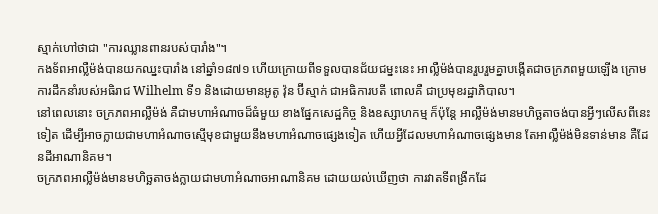ស្មាក់ហៅថាជា "ការឈ្លានពានរបស់បារាំង"។
កងទ័ពអាល្លឺម៉ង់បានយកឈ្នះបារាំង នៅឆ្នាំ១៨៧១ ហើយក្រោយពីទទួលបានជ័យជម្នះនេះ អាល្លឺម៉ង់បានរួបរួមគ្នាបង្កើតជាចក្រភពមួយឡើង ក្រោមការដឹកនាំរបស់អធិរាជ Wilhelm ទី១ និងដោយមានអូតូ វ៉ុន ប៊ីស្មាក់ ជាអធិការបតី ពោលគឺ ជាប្រមុខរដ្ឋាភិបាល។
នៅពេលនោះ ចក្រភពអាល្លឺម៉ង់ គឺជាមហាអំណាចដ៏ធំមួយ ខាងផ្នែកសេដ្ឋកិច្ច និងឧស្សាហកម្ម ក៏ប៉ុន្តែ អាល្លឺម៉ង់មានមហិច្ឆតាចង់បានអ្វីៗលើសពីនេះទៀត ដើម្បីអាចក្លាយជាមហាអំណាចស្មើមុខជាមួយនឹងមហាអំណាចផ្សេងទៀត ហើយអ្វីដែលមហាអំណាចផ្សេងមាន តែអាល្លឺម៉ង់មិនទាន់មាន គឺដែនដីអាណានិគម។
ចក្រភពអាល្លឺម៉ង់មានមហិច្ឆតាចង់ក្លាយជាមហាអំណាចអាណានិគម ដោយយល់ឃើញថា ការវាតទីពង្រីកដែ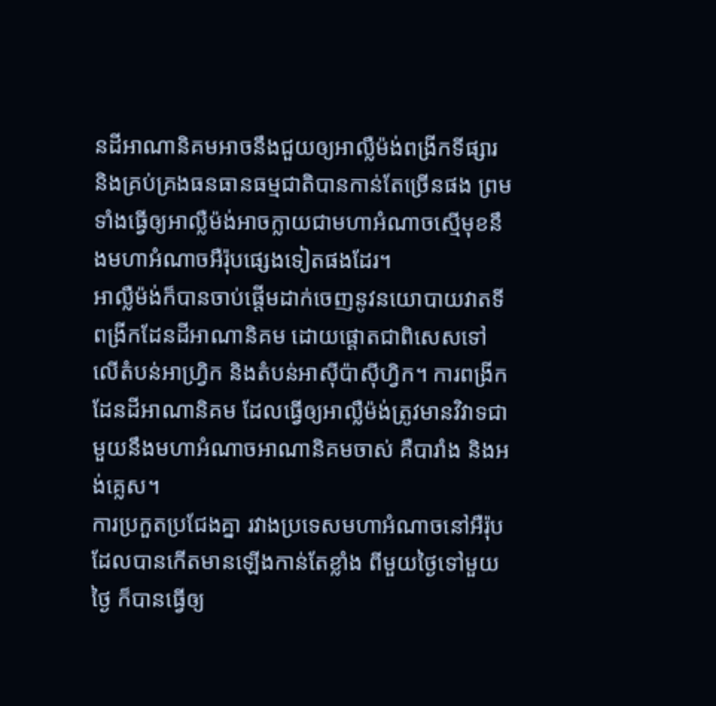នដីអាណានិគមអាចនឹងជួយឲ្យអាល្លឺម៉ង់ពង្រីកទីផ្សារ និងគ្រប់គ្រងធនធានធម្មជាតិបានកាន់តែច្រើនផង ព្រមទាំងធ្វើឲ្យអាល្លឺម៉ង់អាចក្លាយជាមហាអំណាចស្មើមុខនឹងមហាអំណាចអឺរ៉ុបផ្សេងទៀតផងដែរ។
អាល្លឺម៉ង់ក៏បានចាប់ផ្តើមដាក់ចេញនូវនយោបាយវាតទីពង្រីកដែនដីអាណានិគម ដោយផ្តោតជាពិសេសទៅលើតំបន់អាហ្វ្រិក និងតំបន់អាស៊ីប៉ាស៊ីហ្វិក។ ការពង្រីកដែនដីអាណានិគម ដែលធ្វើឲ្យអាល្លឺម៉ង់ត្រូវមានវិវាទជាមួយនឹងមហាអំណាចអាណានិគមចាស់ គឺបារាំង និងអង់គ្លេស។
ការប្រកួតប្រជែងគ្នា រវាងប្រទេសមហាអំណាចនៅអឺរ៉ុប ដែលបានកើតមានឡើងកាន់តែខ្លាំង ពីមួយថ្ងៃទៅមួយថ្ងៃ ក៏បានធ្វើឲ្យ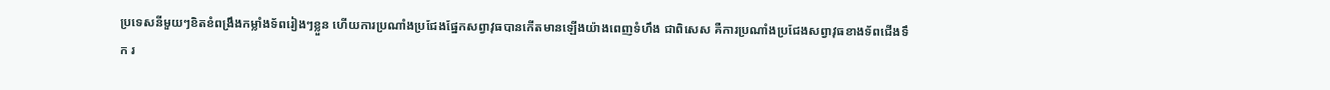ប្រទេសនីមួយៗខិតខំពង្រឹងកម្លាំងទ័ពរៀងៗខ្លួន ហើយការប្រណាំងប្រជែងផ្នែកសព្វាវុធបានកើតមានឡើងយ៉ាងពេញទំហឹង ជាពិសេស គឺការប្រណាំងប្រជែងសព្វាវុធខាងទ័ពជើងទឹក រ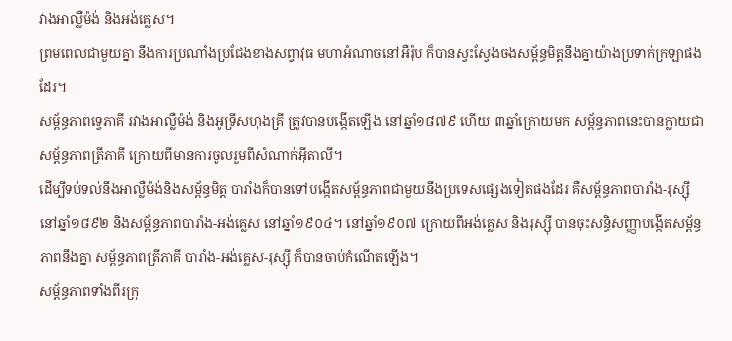វាងអាល្លឺម៉ង់ និងអង់គ្លេស។
ព្រមពេលជាមួយគ្នា នឹងការប្រណាំងប្រជែងខាងសព្វាវុធ មហាអំណាចនៅអឺរ៉ុប ក៏បានស្វះស្វែងចងសម្ព័ន្ធមិត្តនឹងគ្នាយ៉ាងប្រទាក់ក្រឡាផងដែរ។
សម្ព័ន្ធភាពទ្វេភាគី រវាងអាល្លឺម៉ង់ និងអូទ្រីសហុងគ្រី ត្រូវបានបង្កើតឡើង នៅឆ្នាំ១៨៧៩ ហើយ ៣ឆ្នាំក្រោយមក សម្ព័ន្ធភាពនេះបានក្លាយជាសម្ព័ន្ធភាពត្រីភាគី ក្រោយពីមានការចូលរួមពីសំណាក់អ៊ីតាលី។
ដើម្បីទប់ទល់នឹងអាល្លឺម៉ង់និងសម្ព័ន្ធមិត្ត បារាំងក៏បានទៅបង្កើតសម្ព័ន្ធភាពជាមួយនឹងប្រទេសផ្សេងទៀតផងដែរ គឺសម្ព័ន្ធភាពបារាំង-រុស្ស៊ី នៅឆ្នាំ១៨៩២ និងសម្ព័ន្ធភាពបារាំង-អង់គ្លេស នៅឆ្នាំ១៩០៤។ នៅឆ្នាំ១៩០៧ ក្រោយពីអង់គ្លេស និងរុស្ស៊ី បានចុះសន្ធិសញ្ញាបង្កើតសម្ព័ន្ធភាពនឹងគ្នា សម្ព័ន្ធភាពត្រីភាគី បារាំង-អង់គ្លេស-រុស្ស៊ី ក៏បានចាប់កំណើតឡើង។
សម្ព័ន្ធភាពទាំងពីរក្រុ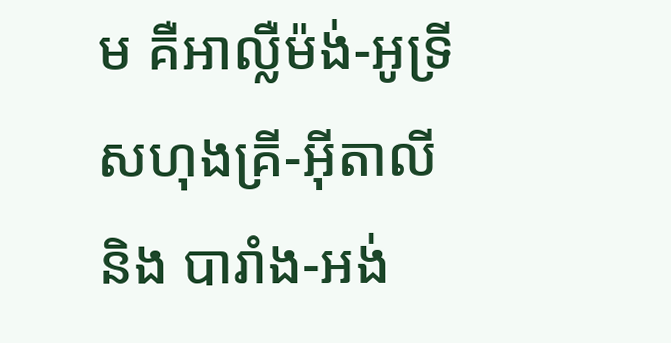ម គឺអាល្លឺម៉ង់-អូទ្រីសហុងគ្រី-អ៊ីតាលី និង បារាំង-អង់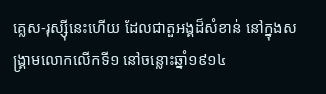គ្លេស-រុស្ស៊ីនេះហើយ ដែលជាតួអង្គដ៏សំខាន់ នៅក្នុងសង្រ្គាមលោកលើកទី១ នៅចន្លោះឆ្នាំ១៩១៤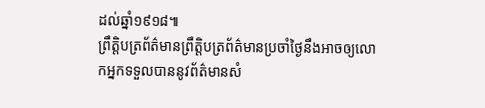ដល់ឆ្នាំ១៩១៨៕
ព្រឹត្តិបត្រព័ត៌មានព្រឹត្តិបត្រព័ត៌មានប្រចាំថ្ងៃនឹងអាចឲ្យលោកអ្នកទទួលបាននូវព័ត៌មានសំ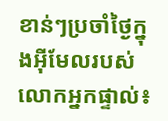ខាន់ៗប្រចាំថ្ងៃក្នុងអ៊ីមែលរបស់លោកអ្នកផ្ទាល់៖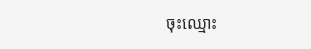ចុះឈ្មោះ